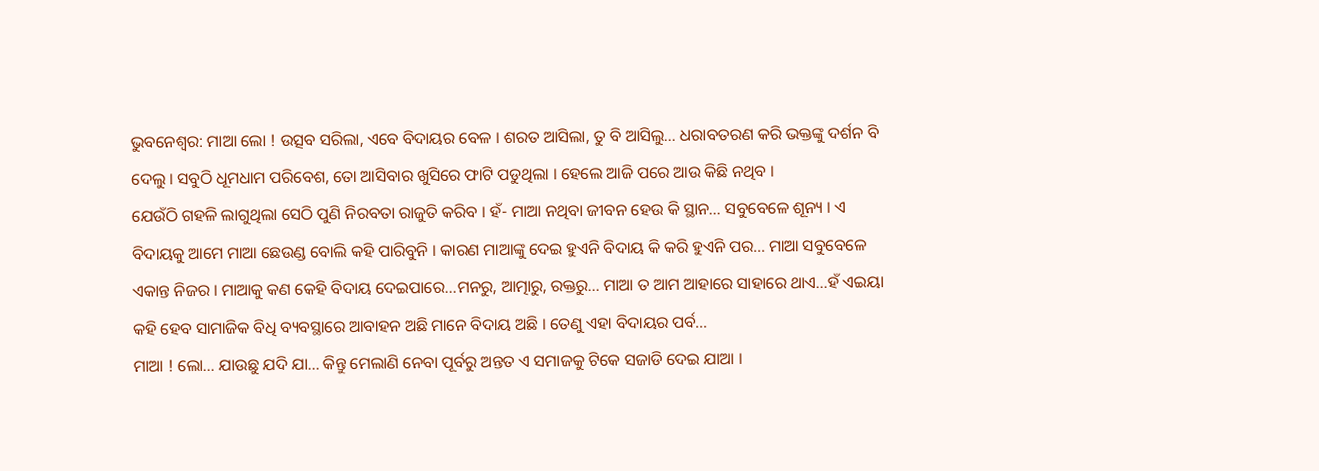ଭୁବନେଶ୍ବର: ମାଆ ଲୋ ! ଉତ୍ସବ ସରିଲା, ଏବେ ବିଦାୟର ବେଳ । ଶରତ ଆସିଲା, ତୁ ବି ଆସିଲୁ… ଧରାବତରଣ କରି ଭକ୍ତଙ୍କୁ ଦର୍ଶନ ବି ଦେଲୁ । ସବୁଠି ଧୂମଧାମ ପରିବେଶ, ତୋ ଆସିବାର ଖୁସିରେ ଫାଟି ପଡୁଥିଲା । ହେଲେ ଆଜି ପରେ ଆଉ କିଛି ନଥିବ ।
ଯେଉଁଠି ଗହଳି ଲାଗୁଥିଲା ସେଠି ପୁଣି ନିରବତା ରାଜୁତି କରିବ । ହଁ- ମାଆ ନଥିବା ଜୀବନ ହେଉ କି ସ୍ଥାନ… ସବୁବେଳେ ଶୂନ୍ୟ । ଏ ବିଦାୟକୁ ଆମେ ମାଆ ଛେଉଣ୍ଡ ବୋଲି କହି ପାରିବୁନି । କାରଣ ମାଆଙ୍କୁ ଦେଇ ହୁଏନି ବିଦାୟ କି କରି ହୁଏନି ପର… ମାଆ ସବୁବେଳେ ଏକାନ୍ତ ନିଜର । ମାଆକୁ କଣ କେହି ବିଦାୟ ଦେଇପାରେ...ମନରୁ, ଆତ୍ମାରୁ, ରକ୍ତରୁ... ମାଆ ତ ଆମ ଆହାରେ ସାହାରେ ଥାଏ…ହଁ ଏଇୟା କହି ହେବ ସାମାଜିକ ବିଧି ବ୍ୟବସ୍ଥାରେ ଆବାହନ ଅଛି ମାନେ ବିଦାୟ ଅଛି । ତେଣୁ ଏହା ବିଦାୟର ପର୍ବ…
ମାଆ ! ଲୋ… ଯାଉଛୁ ଯଦି ଯା... କିନ୍ତୁ ମେଲାଣି ନେବା ପୂର୍ବରୁ ଅନ୍ତତ ଏ ସମାଜକୁ ଟିକେ ସଜାଡି ଦେଇ ଯାଆ ।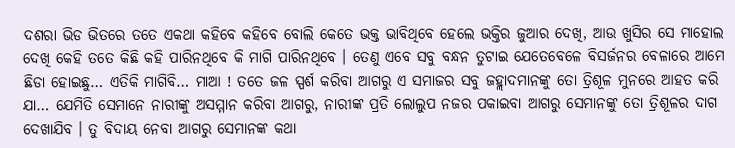ଦଶରା ଭିଡ ଭିତରେ ତତେ ଏକଥା କହିବେ କହିବେ ବୋଲି କେତେ ଭକ୍ତ ଭାବିଥିବେ ହେଲେ ଭକ୍ତିର ଜୁଆର ଦେଖି, ଆଉ ଖୁସିର ସେ ମାହୋଲ ଦେଖି କେହି ତତେ କିଛି କହି ପାରିନଥିବେ କି ମାଗି ପାରିନଥିବେ । ତେଣୁ ଏବେ ସବୁ ବନ୍ଧନ ତୁଟାଇ ଯେତେବେଳେ ବିସର୍ଜନର ବେଳାରେ ଆମେ ଛିଡା ହୋଇଛୁ… ଏତିକି ମାଗିବି… ମାଆ ! ତତେ ଜଳ ସ୍ପର୍ଶ କରିବା ଆଗରୁ ଏ ସମାଜର ସବୁ ଜହ୍ଲାଦମାନଙ୍କୁ ତୋ ତ୍ରିଶୂଳ ମୁନରେ ଆହତ କରି ଯା… ଯେମିତି ସେମାନେ ନାରୀଙ୍କୁ ଅସମ୍ମାନ କରିବା ଆଗରୁ, ନାରୀଙ୍କ ପ୍ରତି ଲୋଲୁପ ନଜର ପକାଇବା ଆଗରୁ ସେମାନଙ୍କୁ ତୋ ତ୍ରିଶୂଳର ଦାଗ ଦେଖାଯିବ । ତୁ ବିଦାୟ ନେବା ଆଗରୁ ସେମାନଙ୍କ କଥା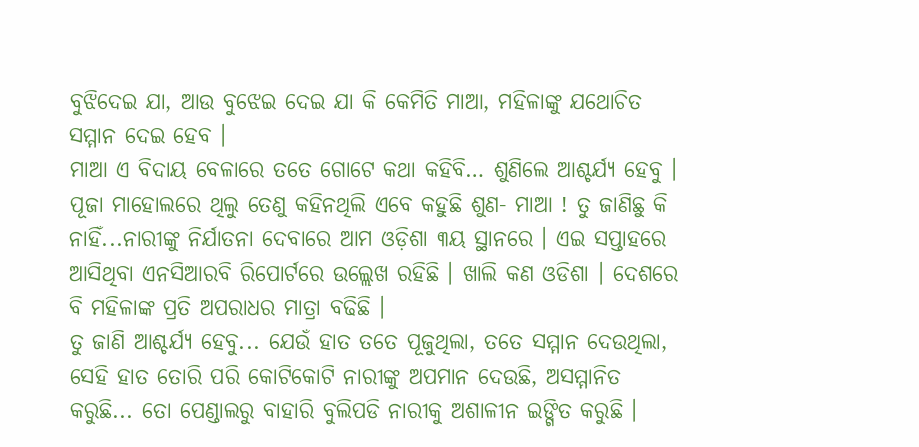ବୁଝିଦେଇ ଯା, ଆଉ ବୁଝେଇ ଦେଇ ଯା କି କେମିତି ମାଆ, ମହିଳାଙ୍କୁ ଯଥୋଚିତ ସମ୍ମାନ ଦେଇ ହେବ ।
ମାଆ ଏ ବିଦାୟ ବେଳାରେ ତତେ ଗୋଟେ କଥା କହିବି… ଶୁଣିଲେ ଆଶ୍ଚର୍ଯ୍ୟ ହେବୁ । ପୂଜା ମାହୋଲରେ ଥିଲୁ ତେଣୁ କହିନଥିଲି ଏବେ କହୁଛି ଶୁଣ- ମାଆ ! ତୁ ଜାଣିଛୁ କି ନାହିଁ...ନାରୀଙ୍କୁ ନିର୍ଯାତନା ଦେବାରେ ଆମ ଓଡ଼ିଶା ୩ୟ ସ୍ଥାନରେ । ଏଇ ସପ୍ତାହରେ ଆସିଥିବା ଏନସିଆରବି ରିପୋର୍ଟରେ ଉଲ୍ଲେଖ ରହିଛି । ଖାଲି କଣ ଓଡିଶା । ଦେଶରେ ବି ମହିଳାଙ୍କ ପ୍ରତି ଅପରାଧର ମାତ୍ରା ବଢିଛି ।
ତୁ ଜାଣି ଆଶ୍ଚର୍ଯ୍ଯ ହେବୁ... ଯେଉଁ ହାତ ତତେ ପୂଜୁଥିଲା, ତତେ ସମ୍ମାନ ଦେଉଥିଲା, ସେହି ହାତ ତୋରି ପରି କୋଟିକୋଟି ନାରୀଙ୍କୁ ଅପମାନ ଦେଉଛି, ଅସମ୍ମାନିତ କରୁଛି... ତୋ ପେଣ୍ଡାଲରୁ ବାହାରି ବୁଲିପଡି ନାରୀକୁ ଅଶାଳୀନ ଇଙ୍ଗିତ କରୁଛି ।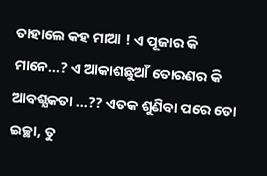ତାହାଲେ କହ ମାଆ ! ଏ ପୂଜାର କି ମାନେ...? ଏ ଆକାଶଛୁଆଁ ତୋରଣର କି ଆବଶ୍ଯକତା ...?? ଏତକ ଶୁଣିବା ପରେ ତୋ ଇଚ୍ଛା, ତୁ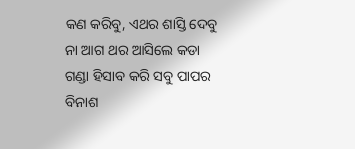କଣ କରିବୁ, ଏଥର ଶାସ୍ତି ଦେବୁ ନା ଆଗ ଥର ଆସିଲେ କଡା ଗଣ୍ଡା ହିସାବ କରି ସବୁ ପାପର ବିନାଶ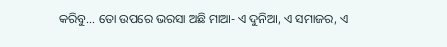କରିବୁ… ତୋ ଉପରେ ଭରସା ଅଛି ମାଆ- ଏ ଦୁନିଆ, ଏ ସମାଜର, ଏ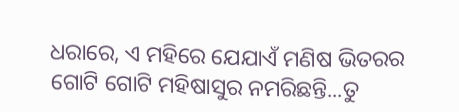ଧରାରେ, ଏ ମହିରେ ଯେଯାଏଁ ମଣିଷ ଭିତରର ଗୋଟି ଗୋଟି ମହିଷାସୁର ନମରିଛନ୍ତି...ତୁ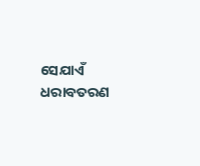ସେଯାଏଁ ଧରାବତରଣ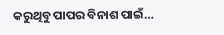କରୁଥିବୁ ପାପର ବିନାଶ ପାଇଁ…